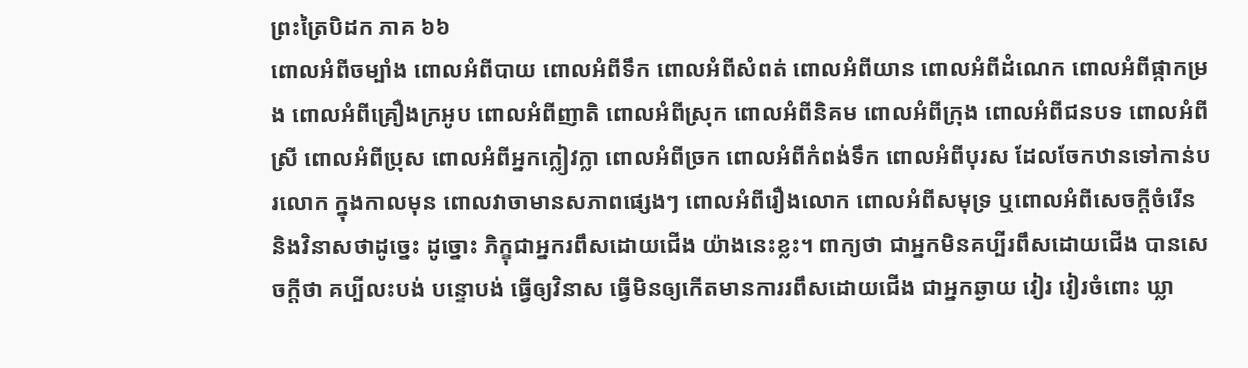ព្រះត្រៃបិដក ភាគ ៦៦
ពោលអំពីចម្បាំង ពោលអំពីបាយ ពោលអំពីទឹក ពោលអំពីសំពត់ ពោលអំពីយាន ពោលអំពីដំណេក ពោលអំពីផ្កាកម្រង ពោលអំពីគ្រឿងក្រអូប ពោលអំពីញាតិ ពោលអំពីស្រុក ពោលអំពីនិគម ពោលអំពីក្រុង ពោលអំពីជនបទ ពោលអំពីស្រី ពោលអំពីប្រុស ពោលអំពីអ្នកក្លៀវក្លា ពោលអំពីច្រក ពោលអំពីកំពង់ទឹក ពោលអំពីបុរស ដែលចែកឋានទៅកាន់បរលោក ក្នុងកាលមុន ពោលវាចាមានសភាពផ្សេងៗ ពោលអំពីរឿងលោក ពោលអំពីសមុទ្រ ឬពោលអំពីសេចក្តីចំរើន និងវិនាសថាដូច្នេះ ដូច្នោះ ភិក្ខុជាអ្នករពឹសដោយជើង យ៉ាងនេះខ្លះ។ ពាក្យថា ជាអ្នកមិនគប្បីរពឹសដោយជើង បានសេចក្តីថា គប្បីលះបង់ បន្ទោបង់ ធ្វើឲ្យវិនាស ធ្វើមិនឲ្យកើតមានការរពឹសដោយជើង ជាអ្នកឆ្ងាយ វៀរ វៀរចំពោះ ឃ្លា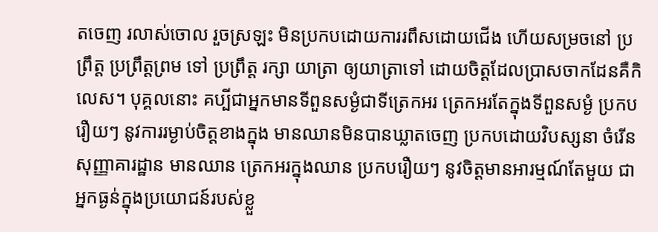តចេញ រលាស់ចោល រួចស្រឡះ មិនប្រកបដោយការរពឹសដោយជើង ហើយសម្រចនៅ ប្រព្រឹត្ត ប្រព្រឹត្តព្រម ទៅ ប្រព្រឹត្ត រក្សា យាត្រា ឲ្យយាត្រាទៅ ដោយចិត្តដែលប្រាសចាកដែនគឺកិលេស។ បុគ្គលនោះ គប្បីជាអ្នកមានទីពួនសម្ងំជាទីត្រេកអរ ត្រេកអរតែក្នុងទីពួនសម្ងំ ប្រកបរឿយៗ នូវការរម្ងាប់ចិត្តខាងក្នុង មានឈានមិនបានឃ្លាតចេញ ប្រកបដោយវិបស្សនា ចំរើនសុញ្ញាគារដ្ឋាន មានឈាន ត្រេកអរក្នុងឈាន ប្រកបរឿយៗ នូវចិត្តមានអារម្មណ៍តែមួយ ជាអ្នកធ្ងន់ក្នុងប្រយោជន៍របស់ខ្លួ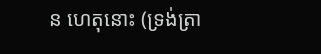ន ហេតុនោះ (ទ្រង់ត្រា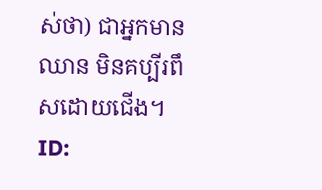ស់ថា) ជាអ្នកមានឈាន មិនគប្បីរពឹសដោយជើង។
ID: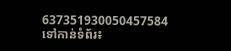637351930050457584
ទៅកាន់ទំព័រ៖